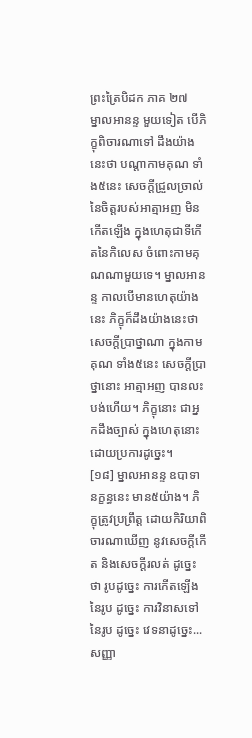ព្រះត្រៃបិដក ភាគ ២៧
ម្នាលអានន្ទ មួយទៀត បើភិក្ខុពិចារណាទៅ ដឹងយ៉ាងនេះថា បណ្តាកាមគុណ ទាំង៥នេះ សេចក្តីជ្រួលច្រាល់នៃចិត្តរបស់អាត្មាអញ មិនកើតឡើង ក្នុងហេតុជាទីកើតនៃកិលេស ចំពោះកាមគុណណាមួយទេ។ ម្នាលអានន្ទ កាលបើមានហេតុយ៉ាងនេះ ភិក្ខុក៏ដឹងយ៉ាងនេះថា សេចក្តីប្រាថ្នាណា ក្នុងកាមគុណ ទាំង៥នេះ សេចក្តីប្រាថ្នានោះ អាត្មាអញ បានលះបង់ហើយ។ ភិក្ខុនោះ ជាអ្នកដឹងច្បាស់ ក្នុងហេតុនោះ ដោយប្រការដូច្នេះ។
[១៨] ម្នាលអានន្ទ ឧបាទានក្ខន្ធនេះ មាន៥យ៉ាង។ ភិក្ខុត្រូវប្រព្រឹត្ត ដោយកិរិយាពិចារណាឃើញ នូវសេចក្តីកើត និងសេចក្តីរលត់ ដូច្នេះថា រូបដូច្នេះ ការកើតឡើងនៃរូប ដូច្នេះ ការវិនាសទៅនៃរូប ដូច្នេះ វេទនាដូច្នេះ... សញ្ញា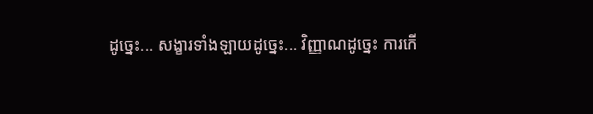ដូច្នេះ... សង្ខារទាំងឡាយដូច្នេះ... វិញ្ញាណដូច្នេះ ការកើ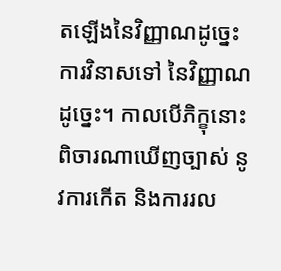តឡើងនៃវិញ្ញាណដូច្នេះ ការវិនាសទៅ នៃវិញ្ញាណ ដូច្នេះ។ កាលបើភិក្ខុនោះ ពិចារណាឃើញច្បាស់ នូវការកើត និងការរល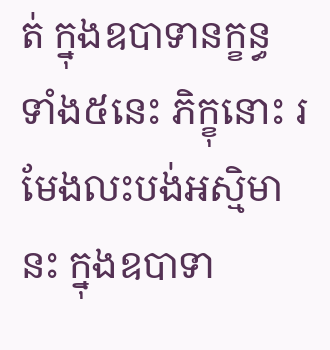ត់ ក្នុងឧបាទានក្ខន្ធ ទាំង៥នេះ ភិក្ខុនោះ រមែងលះបង់អស្មិមានះ ក្នុងឧបាទា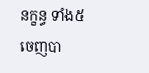នក្ខន្ធ ទាំង៥ ចេញបា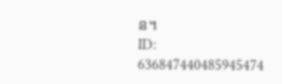ន។
ID: 636847440485945474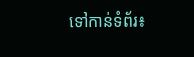ទៅកាន់ទំព័រ៖